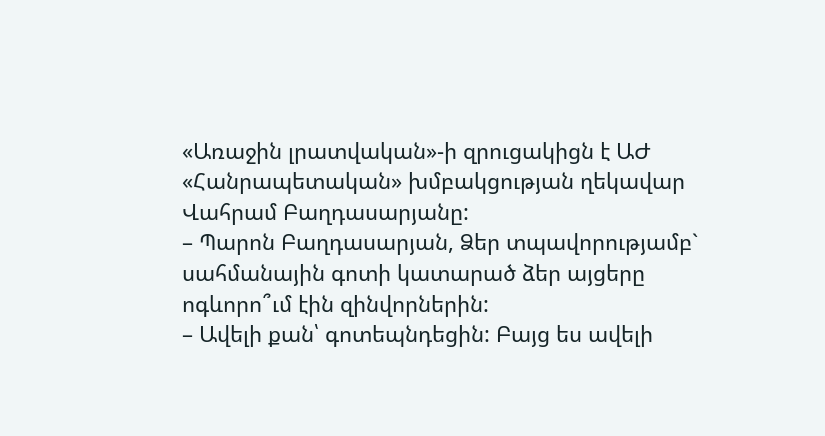«Առաջին լրատվական»-ի զրուցակիցն է ԱԺ «Հանրապետական» խմբակցության ղեկավար Վահրամ Բաղդասարյանը:
– Պարոն Բաղդասարյան, Ձեր տպավորությամբ` սահմանային գոտի կատարած ձեր այցերը ոգևորո՞ւմ էին զինվորներին:
– Ավելի քան՝ գոտեպնդեցին: Բայց ես ավելի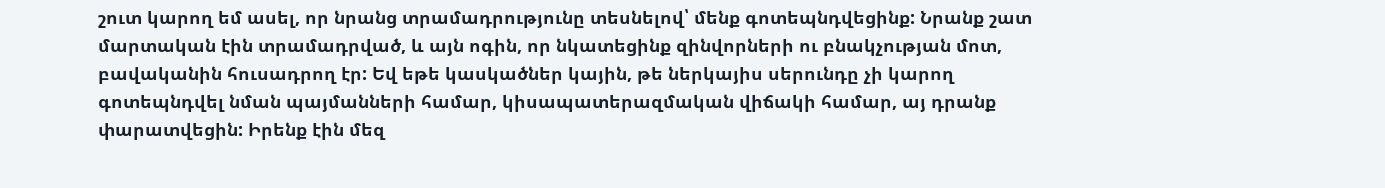շուտ կարող եմ ասել, որ նրանց տրամադրությունը տեսնելով՝ մենք գոտեպնդվեցինք: Նրանք շատ մարտական էին տրամադրված, և այն ոգին, որ նկատեցինք զինվորների ու բնակչության մոտ, բավականին հուսադրող էր: Եվ եթե կասկածներ կային, թե ներկայիս սերունդը չի կարող գոտեպնդվել նման պայմանների համար, կիսապատերազմական վիճակի համար, այ դրանք փարատվեցին: Իրենք էին մեզ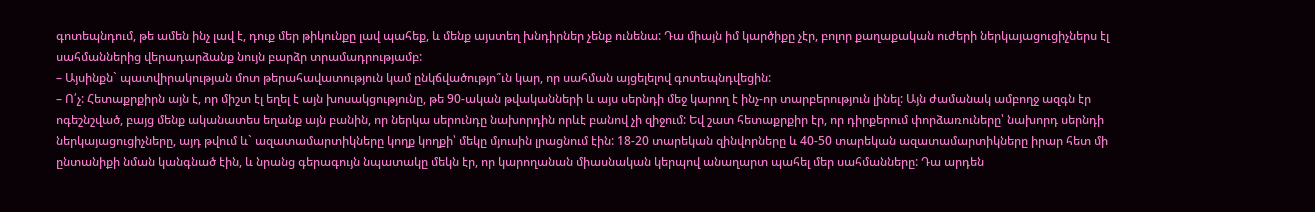գոտեպնդում, թե ամեն ինչ լավ է, դուք մեր թիկունքը լավ պահեք, և մենք այստեղ խնդիրներ չենք ունենա: Դա միայն իմ կարծիքը չէր, բոլոր քաղաքական ուժերի ներկայացուցիչներս էլ սահմաններից վերադարձանք նույն բարձր տրամադրությամբ:
– Այսինքն` պատվիրակության մոտ թերահավատություն կամ ընկճվածությո՞ւն կար, որ սահման այցելելով գոտեպնդվեցին:
– Ո՛չ: Հետաքրքիրն այն է, որ միշտ էլ եղել է այն խոսակցությունը, թե 90-ական թվականների և այս սերնդի մեջ կարող է ինչ-որ տարբերություն լինել: Այն ժամանակ ամբողջ ազգն էր ոգեշնշված, բայց մենք ականատես եղանք այն բանին, որ ներկա սերունդը նախորդին որևէ բանով չի զիջում: Եվ շատ հետաքրքիր էր, որ դիրքերում փորձառուները՝ նախորդ սերնդի ներկայացուցիչները, այդ թվում և` ազատամարտիկները կողք կողքի՝ մեկը մյուսին լրացնում էին: 18-20 տարեկան զինվորները և 40-50 տարեկան ազատամարտիկները իրար հետ մի ընտանիքի նման կանգնած էին, և նրանց գերագույն նպատակը մեկն էր, որ կարողանան միասնական կերպով անաղարտ պահել մեր սահմանները: Դա արդեն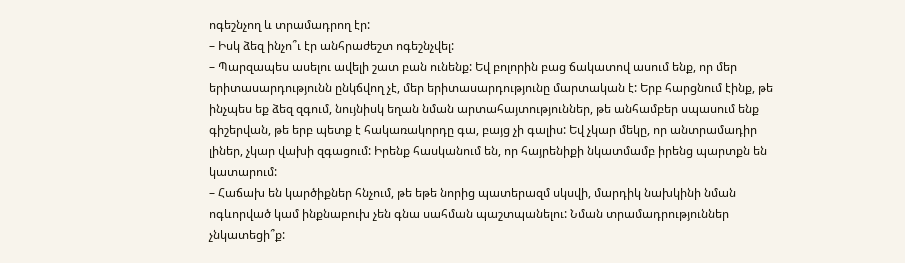ոգեշնչող և տրամադրող էր:
– Իսկ ձեզ ինչո՞ւ էր անհրաժեշտ ոգեշնչվել:
– Պարզապես ասելու ավելի շատ բան ունենք: Եվ բոլորին բաց ճակատով ասում ենք, որ մեր երիտասարդությունն ընկճվող չէ, մեր երիտասարդությունը մարտական է: Երբ հարցնում էինք, թե ինչպես եք ձեզ զգում, նույնիսկ եղան նման արտահայտություններ, թե անհամբեր սպասում ենք գիշերվան, թե երբ պետք է հակառակորդը գա, բայց չի գալիս: Եվ չկար մեկը, որ անտրամադիր լիներ, չկար վախի զգացում: Իրենք հասկանում են, որ հայրենիքի նկատմամբ իրենց պարտքն են կատարում:
– Հաճախ են կարծիքներ հնչում, թե եթե նորից պատերազմ սկսվի, մարդիկ նախկինի նման ոգևորված կամ ինքնաբուխ չեն գնա սահման պաշտպանելու: Նման տրամադրություններ չնկատեցի՞ք: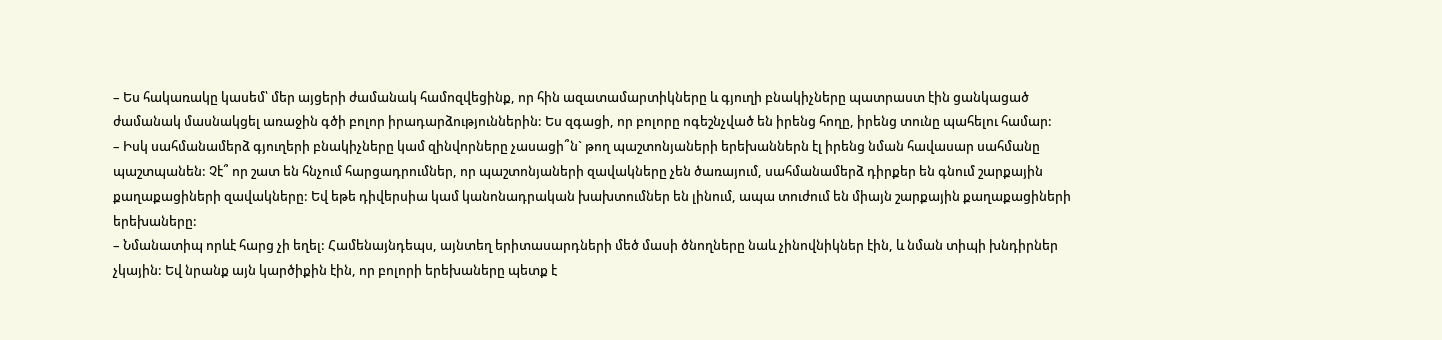– Ես հակառակը կասեմ՝ մեր այցերի ժամանակ համոզվեցինք, որ հին ազատամարտիկները և գյուղի բնակիչները պատրաստ էին ցանկացած ժամանակ մասնակցել առաջին գծի բոլոր իրադարձություններին: Ես զգացի, որ բոլորը ոգեշնչված են իրենց հողը, իրենց տունը պահելու համար:
– Իսկ սահմանամերձ գյուղերի բնակիչները կամ զինվորները չասացի՞ն` թող պաշտոնյաների երեխաններն էլ իրենց նման հավասար սահմանը պաշտպանեն: Չէ՞ որ շատ են հնչում հարցադրումներ, որ պաշտոնյաների զավակները չեն ծառայում, սահմանամերձ դիրքեր են գնում շարքային քաղաքացիների զավակները: Եվ եթե դիվերսիա կամ կանոնադրական խախտումներ են լինում, ապա տուժում են միայն շարքային քաղաքացիների երեխաները:
– Նմանատիպ որևէ հարց չի եղել: Համենայնդեպս, այնտեղ երիտասարդների մեծ մասի ծնողները նաև չինովնիկներ էին, և նման տիպի խնդիրներ չկային: Եվ նրանք այն կարծիքին էին, որ բոլորի երեխաները պետք է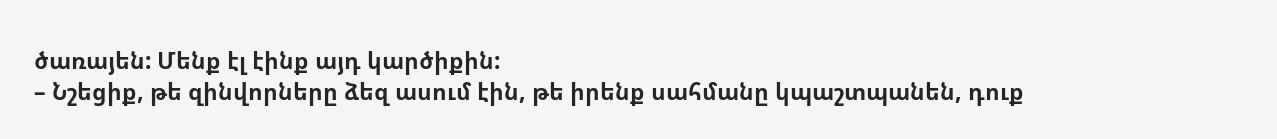ծառայեն: Մենք էլ էինք այդ կարծիքին:
– Նշեցիք, թե զինվորները ձեզ ասում էին, թե իրենք սահմանը կպաշտպանեն, դուք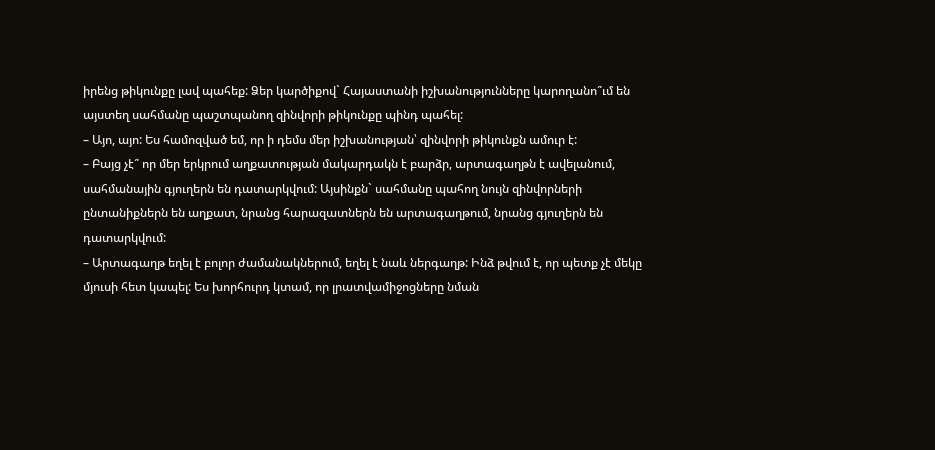իրենց թիկունքը լավ պահեք: Ձեր կարծիքով` Հայաստանի իշխանությունները կարողանո՞ւմ են այստեղ սահմանը պաշտպանող զինվորի թիկունքը պինդ պահել:
– Այո, այո: Ես համոզված եմ, որ ի դեմս մեր իշխանության՝ զինվորի թիկունքն ամուր է:
– Բայց չէ՞ որ մեր երկրում աղքատության մակարդակն է բարձր, արտագաղթն է ավելանում, սահմանային գյուղերն են դատարկվում: Այսինքն` սահմանը պահող նույն զինվորների ընտանիքներն են աղքատ, նրանց հարազատներն են արտագաղթում, նրանց գյուղերն են դատարկվում:
– Արտագաղթ եղել է բոլոր ժամանակներում, եղել է նաև ներգաղթ: Ինձ թվում է, որ պետք չէ մեկը մյուսի հետ կապել: Ես խորհուրդ կտամ, որ լրատվամիջոցները նման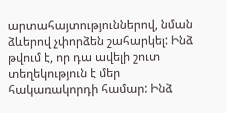արտահայտություններով, նման ձևերով չփորձեն շահարկել: Ինձ թվում է, որ դա ավելի շուտ տեղեկություն է մեր հակառակորդի համար: Ինձ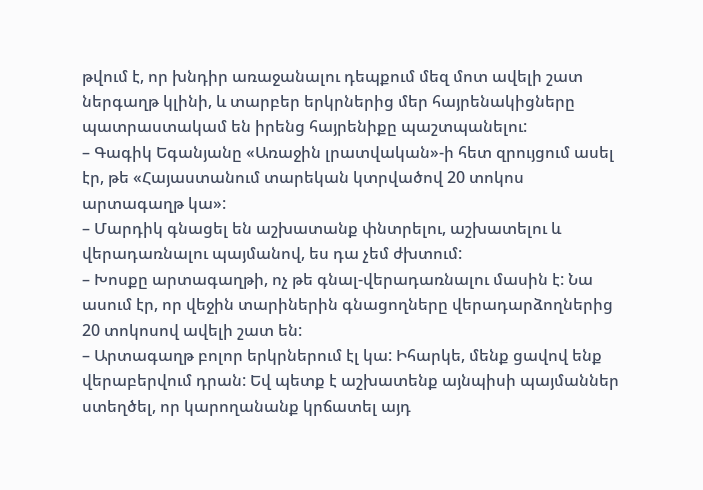թվում է, որ խնդիր առաջանալու դեպքում մեզ մոտ ավելի շատ ներգաղթ կլինի, և տարբեր երկրներից մեր հայրենակիցները պատրաստակամ են իրենց հայրենիքը պաշտպանելու:
– Գագիկ Եգանյանը «Առաջին լրատվական»-ի հետ զրույցում ասել էր, թե «Հայաստանում տարեկան կտրվածով 20 տոկոս արտագաղթ կա»:
– Մարդիկ գնացել են աշխատանք փնտրելու, աշխատելու և վերադառնալու պայմանով, ես դա չեմ ժխտում:
– Խոսքը արտագաղթի, ոչ թե գնալ-վերադառնալու մասին է: Նա ասում էր, որ վեջին տարիներին գնացողները վերադարձողներից 20 տոկոսով ավելի շատ են:
– Արտագաղթ բոլոր երկրներում էլ կա: Իհարկե, մենք ցավով ենք վերաբերվում դրան: Եվ պետք է աշխատենք այնպիսի պայմաններ ստեղծել, որ կարողանանք կրճատել այդ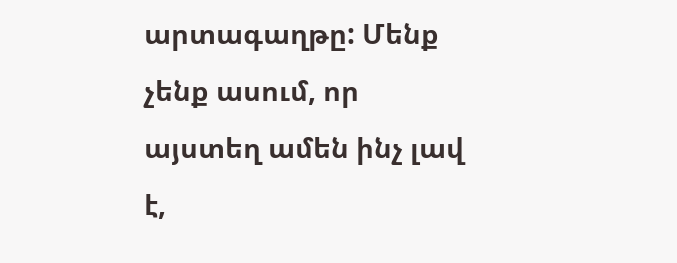արտագաղթը: Մենք չենք ասում, որ այստեղ ամեն ինչ լավ է,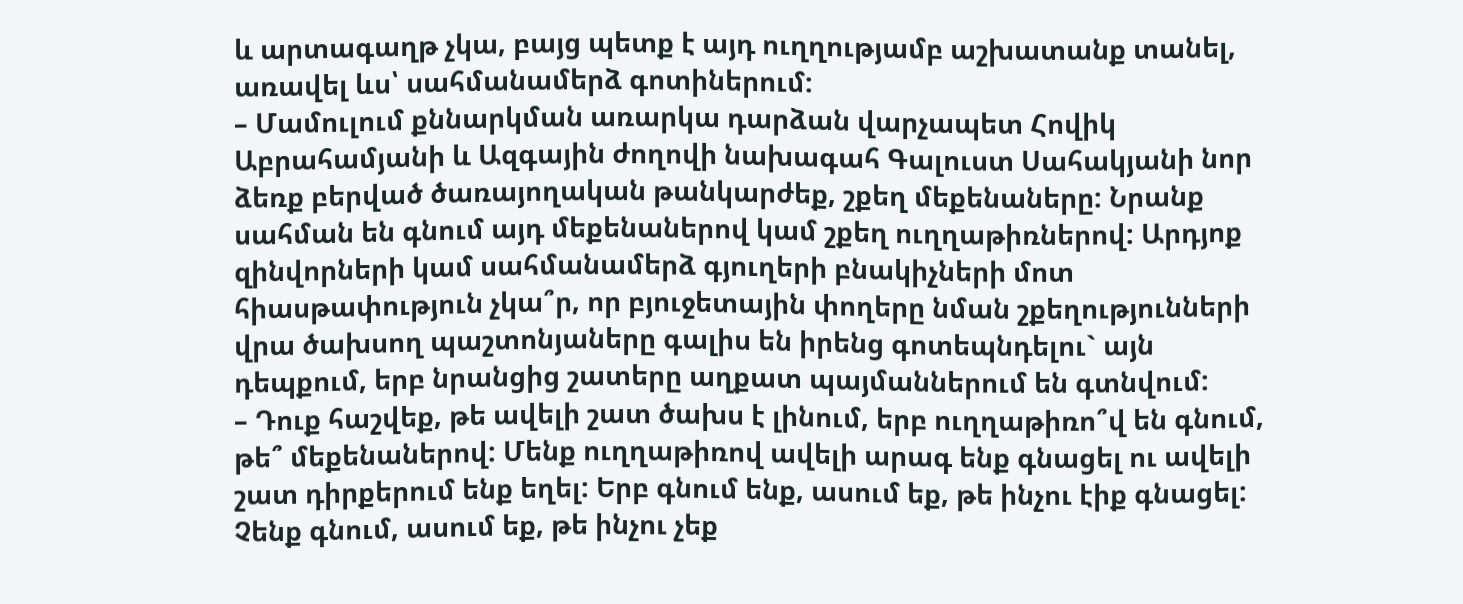և արտագաղթ չկա, բայց պետք է այդ ուղղությամբ աշխատանք տանել, առավել ևս՝ սահմանամերձ գոտիներում:
– Մամուլում քննարկման առարկա դարձան վարչապետ Հովիկ Աբրահամյանի և Ազգային ժողովի նախագահ Գալուստ Սահակյանի նոր ձեռք բերված ծառայողական թանկարժեք, շքեղ մեքենաները: Նրանք սահման են գնում այդ մեքենաներով կամ շքեղ ուղղաթիռներով: Արդյոք զինվորների կամ սահմանամերձ գյուղերի բնակիչների մոտ հիասթափություն չկա՞ր, որ բյուջետային փողերը նման շքեղությունների վրա ծախսող պաշտոնյաները գալիս են իրենց գոտեպնդելու` այն դեպքում, երբ նրանցից շատերը աղքատ պայմաններում են գտնվում:
– Դուք հաշվեք, թե ավելի շատ ծախս է լինում, երբ ուղղաթիռո՞վ են գնում, թե՞ մեքենաներով: Մենք ուղղաթիռով ավելի արագ ենք գնացել ու ավելի շատ դիրքերում ենք եղել: Երբ գնում ենք, ասում եք, թե ինչու էիք գնացել: Չենք գնում, ասում եք, թե ինչու չեք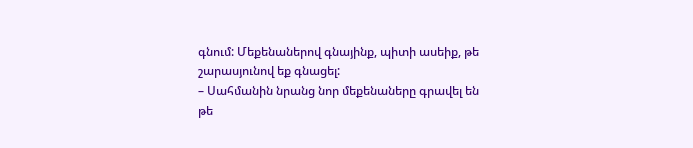գնում: Մեքենաներով գնայինք, պիտի ասեիք, թե շարասյունով եք գնացել:
– Սահմանին նրանց նոր մեքենաները գրավել են թե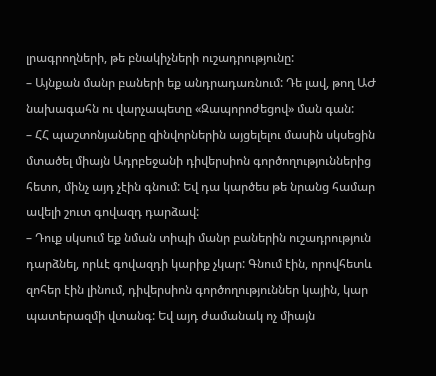լրագրողների, թե բնակիչների ուշադրությունը:
– Այնքան մանր բաների եք անդրադառնում: Դե լավ, թող ԱԺ նախագահն ու վարչապետը «Զապորոժեցով» ման գան:
– ՀՀ պաշտոնյաները զինվորներին այցելելու մասին սկսեցին մտածել միայն Ադրբեջանի դիվերսիոն գործողություններից հետո, մինչ այդ չէին գնում: Եվ դա կարծես թե նրանց համար ավելի շուտ գովազդ դարձավ:
– Դուք սկսում եք նման տիպի մանր բաներին ուշադրություն դարձնել, որևէ գովազդի կարիք չկար: Գնում էին, որովհետև զոհեր էին լինում, դիվերսիոն գործողություններ կային, կար պատերազմի վտանգ: Եվ այդ ժամանակ ոչ միայն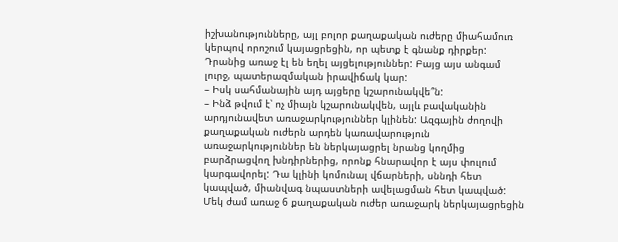իշխանությունները, այլ բոլոր քաղաքական ուժերը միահամուռ կերպով որոշում կայացրեցին, որ պետք է գնանք դիրքեր: Դրանից առաջ էլ են եղել այցելություններ: Բայց այս անգամ լուրջ, պատերազմական իրավիճակ կար:
– Իսկ սահմանային այդ այցերը կշարունակվե՞ն:
– Ինձ թվում է՝ ոչ միայն կշարունակվեն, այլև բավականին արդյունավետ առաջարկություններ կլինեն: Ազգային ժողովի քաղաքական ուժերն արդեն կառավարություն առաջարկություններ են ներկայացրել նրանց կողմից բարձրացվող խնդիրներից, որոնք հնարավոր է այս փուլում կարգավորել: Դա կլինի կոմունալ վճարների, սննդի հետ կապված, միանվագ նպաստների ավելացման հետ կապված: Մեկ ժամ առաջ 6 քաղաքական ուժեր առաջարկ ներկայացրեցին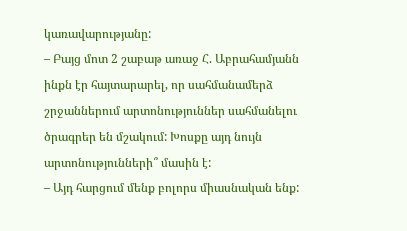կառավարությանը:
– Բայց մոտ 2 շաբաթ առաջ Հ. Աբրահամյանն ինքն էր հայտարարել, որ սահմանամերձ շրջաններում արտոնություններ սահմանելու ծրագրեր են մշակում: Խոսքը այդ նույն արտոնությունների՞ մասին է:
– Այդ հարցում մենք բոլորս միասնական ենք: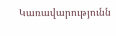Կառավարությունն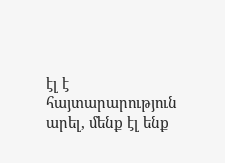էլ է հայտարարություն արել, մենք էլ ենք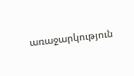առաջարկություն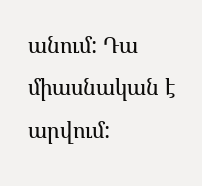անում: Դա միասնական է արվում: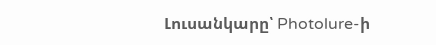Լուսանկարը՝ Photolure-ի